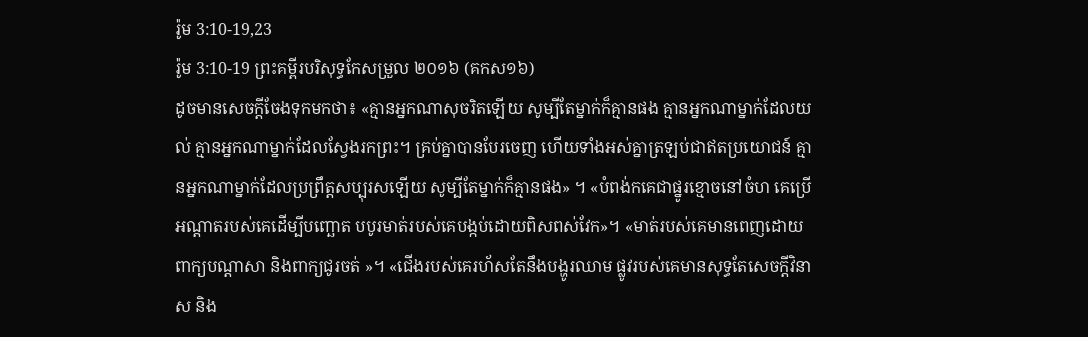រ៉ូម 3:10-19,23
រ៉ូម 3:10-19 ព្រះគម្ពីរបរិសុទ្ធកែសម្រួល ២០១៦ (គកស១៦)
ដូចមានសេចក្តីចែងទុកមកថា៖ «គ្មានអ្នកណាសុចរិតឡើយ សូម្បីតែម្នាក់ក៏គ្មានផង គ្មានអ្នកណាម្នាក់ដែលយល់ គ្មានអ្នកណាម្នាក់ដែលស្វែងរកព្រះ។ គ្រប់គ្នាបានបែរចេញ ហើយទាំងអស់គ្នាត្រឡប់ជាឥតប្រយោជន៍ គ្មានអ្នកណាម្នាក់ដែលប្រព្រឹត្តសប្បុរសឡើយ សូម្បីតែម្នាក់ក៏គ្មានផង» ។ «បំពង់កគេជាផ្នូរខ្មោចនៅចំហ គេប្រើអណ្តាតរបស់គេដើម្បីបញ្ឆោត បបូរមាត់របស់គេបង្កប់ដោយពិសពស់វែក»។ «មាត់របស់គេមានពេញដោយពាក្យបណ្តាសា និងពាក្យជូរចត់ »។ «ជើងរបស់គេរហ័សតែនឹងបង្ហូរឈាម ផ្លូវរបស់គេមានសុទ្ធតែសេចក្តីវិនាស និង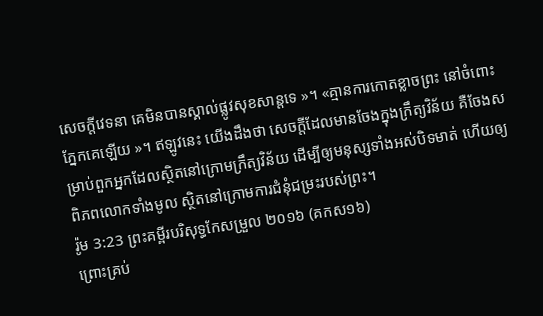សេចក្តីវេទនា គេមិនបានស្គាល់ផ្លូវសុខសាន្តទេ »។ «គ្មានការកោតខ្លាចព្រះ នៅចំពោះភ្នែកគេឡើយ »។ ឥឡូវនេះ យើងដឹងថា សេចក្តីដែលមានចែងក្នុងក្រឹត្យវិន័យ គឺចែងសម្រាប់ពួកអ្នកដែលសិ្ថតនៅក្រោមក្រឹត្យវិន័យ ដើម្បីឲ្យមនុស្សទាំងអស់បិទមាត់ ហើយឲ្យពិភពលោកទាំងមូល ស្ថិតនៅក្រោមការជំនុំជម្រះរបស់ព្រះ។
រ៉ូម 3:23 ព្រះគម្ពីរបរិសុទ្ធកែសម្រួល ២០១៦ (គកស១៦)
ព្រោះគ្រប់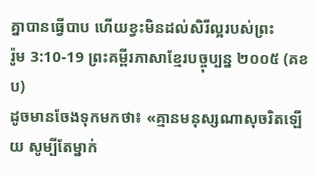គ្នាបានធ្វើបាប ហើយខ្វះមិនដល់សិរីល្អរបស់ព្រះ
រ៉ូម 3:10-19 ព្រះគម្ពីរភាសាខ្មែរបច្ចុប្បន្ន ២០០៥ (គខប)
ដូចមានចែងទុកមកថា៖ «គ្មានមនុស្សណាសុចរិតឡើយ សូម្បីតែម្នាក់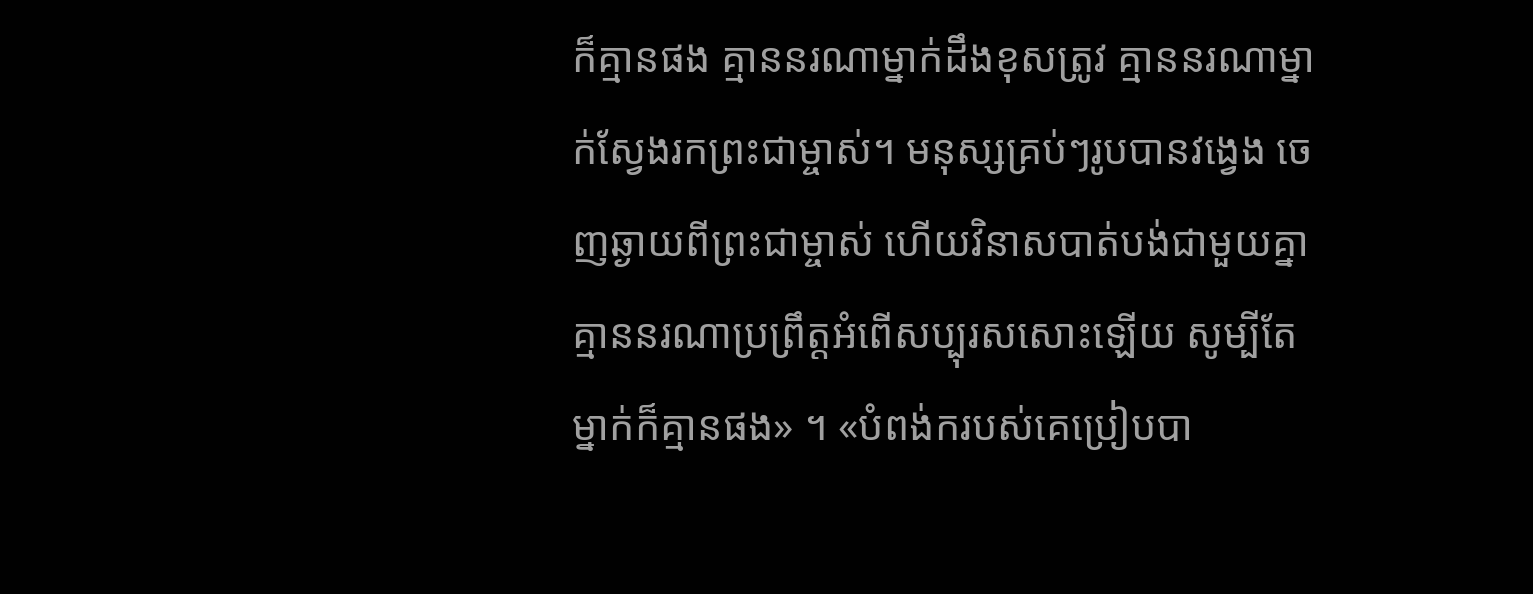ក៏គ្មានផង គ្មាននរណាម្នាក់ដឹងខុសត្រូវ គ្មាននរណាម្នាក់ស្វែងរកព្រះជាម្ចាស់។ មនុស្សគ្រប់ៗរូបបានវង្វេង ចេញឆ្ងាយពីព្រះជាម្ចាស់ ហើយវិនាសបាត់បង់ជាមួយគ្នា គ្មាននរណាប្រព្រឹត្តអំពើសប្បុរសសោះឡើយ សូម្បីតែម្នាក់ក៏គ្មានផង» ។ «បំពង់ករបស់គេប្រៀបបា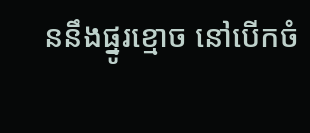ននឹងផ្នូរខ្មោច នៅបើកចំ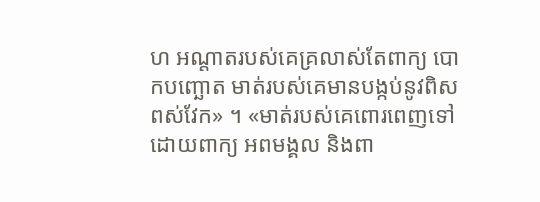ហ អណ្ដាតរបស់គេគ្រលាស់តែពាក្យ បោកបញ្ឆោត មាត់របស់គេមានបង្កប់នូវពិសពស់វែក» ។ «មាត់របស់គេពោរពេញទៅដោយពាក្យ អពមង្គល និងពា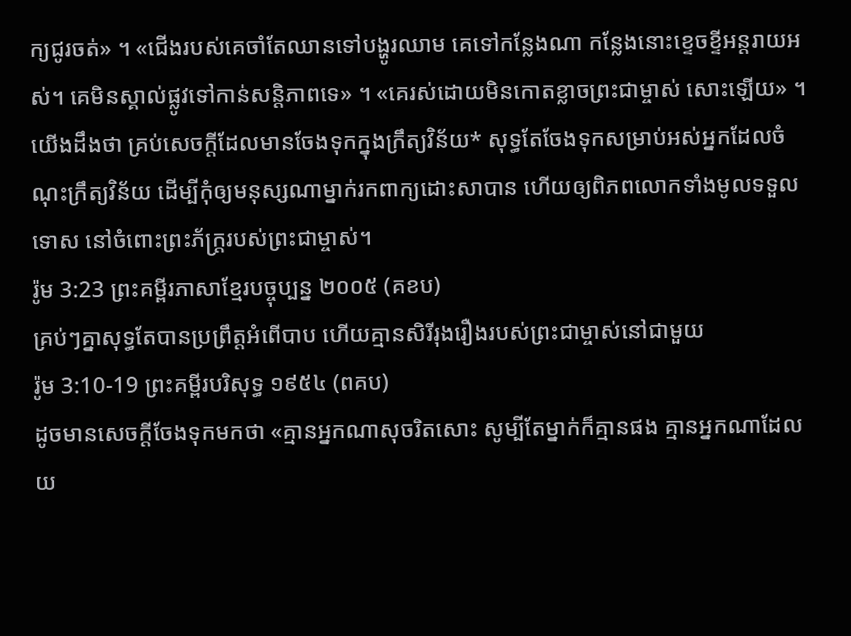ក្យជូរចត់» ។ «ជើងរបស់គេចាំតែឈានទៅបង្ហូរឈាម គេទៅកន្លែងណា កន្លែងនោះខ្ទេចខ្ទីអន្តរាយអស់។ គេមិនស្គាល់ផ្លូវទៅកាន់សន្តិភាពទេ» ។ «គេរស់ដោយមិនកោតខ្លាចព្រះជាម្ចាស់ សោះឡើយ» ។ យើងដឹងថា គ្រប់សេចក្ដីដែលមានចែងទុកក្នុងក្រឹត្យវិន័យ* សុទ្ធតែចែងទុកសម្រាប់អស់អ្នកដែលចំណុះក្រឹត្យវិន័យ ដើម្បីកុំឲ្យមនុស្សណាម្នាក់រកពាក្យដោះសាបាន ហើយឲ្យពិភពលោកទាំងមូលទទួលទោស នៅចំពោះព្រះភ័ក្ត្ររបស់ព្រះជាម្ចាស់។
រ៉ូម 3:23 ព្រះគម្ពីរភាសាខ្មែរបច្ចុប្បន្ន ២០០៥ (គខប)
គ្រប់ៗគ្នាសុទ្ធតែបានប្រព្រឹត្តអំពើបាប ហើយគ្មានសិរីរុងរឿងរបស់ព្រះជាម្ចាស់នៅជាមួយ
រ៉ូម 3:10-19 ព្រះគម្ពីរបរិសុទ្ធ ១៩៥៤ (ពគប)
ដូចមានសេចក្ដីចែងទុកមកថា «គ្មានអ្នកណាសុចរិតសោះ សូម្បីតែម្នាក់ក៏គ្មានផង គ្មានអ្នកណាដែលយ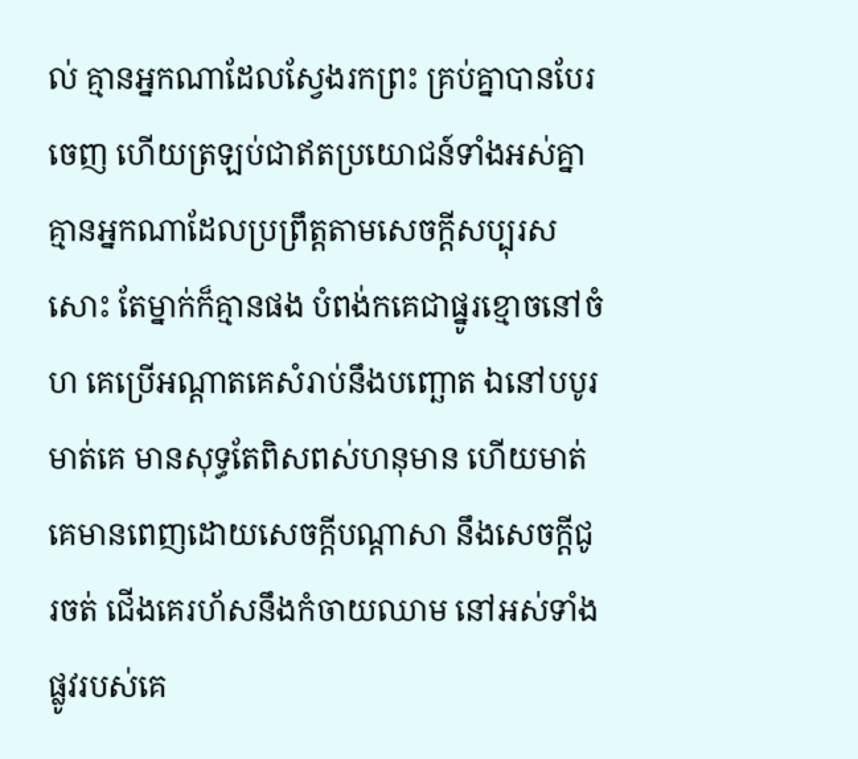ល់ គ្មានអ្នកណាដែលស្វែងរកព្រះ គ្រប់គ្នាបានបែរចេញ ហើយត្រឡប់ជាឥតប្រយោជន៍ទាំងអស់គ្នា គ្មានអ្នកណាដែលប្រព្រឹត្តតាមសេចក្ដីសប្បុរសសោះ តែម្នាក់ក៏គ្មានផង បំពង់កគេជាផ្នូរខ្មោចនៅចំហ គេប្រើអណ្តាតគេសំរាប់នឹងបញ្ឆោត ឯនៅបបូរមាត់គេ មានសុទ្ធតែពិសពស់ហនុមាន ហើយមាត់គេមានពេញដោយសេចក្ដីបណ្តាសា នឹងសេចក្ដីជូរចត់ ជើងគេរហ័សនឹងកំចាយឈាម នៅអស់ទាំងផ្លូវរបស់គេ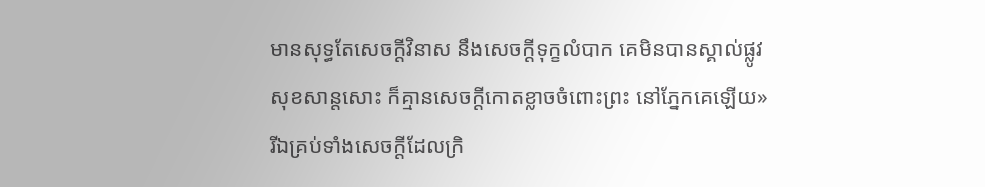មានសុទ្ធតែសេចក្ដីវិនាស នឹងសេចក្ដីទុក្ខលំបាក គេមិនបានស្គាល់ផ្លូវសុខសាន្តសោះ ក៏គ្មានសេចក្ដីកោតខ្លាចចំពោះព្រះ នៅភ្នែកគេឡើយ» រីឯគ្រប់ទាំងសេចក្ដីដែលក្រិ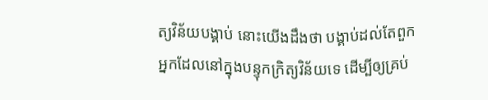ត្យវិន័យបង្គាប់ នោះយើងដឹងថា បង្គាប់ដល់តែពួកអ្នកដែលនៅក្នុងបន្ទុកក្រិត្យវិន័យទេ ដើម្បីឲ្យគ្រប់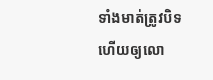ទាំងមាត់ត្រូវបិទ ហើយឲ្យលោ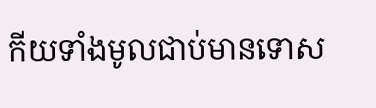កីយទាំងមូលជាប់មានទោស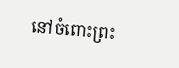នៅចំពោះព្រះ